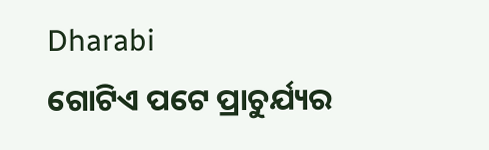Dharabi
ଗୋଟିଏ ପଟେ ପ୍ରାଚୁର୍ଯ୍ୟର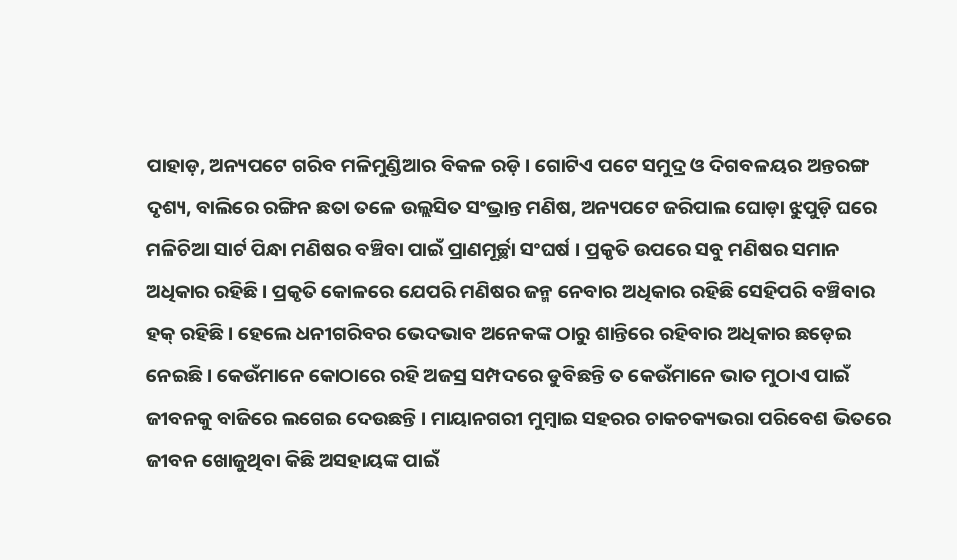ପାହାଡ଼, ଅନ୍ୟପଟେ ଗରିବ ମଳିମୁଣ୍ଡିଆର ବିକଳ ରଡ଼ି । ଗୋଟିଏ ପଟେ ସମୁଦ୍ର ଓ ଦିଗବଳୟର ଅନ୍ତରଙ୍ଗ ଦୃଶ୍ୟ, ବାଲିରେ ରଙ୍ଗିନ ଛତା ତଳେ ଉଲ୍ଲସିତ ସଂଭ୍ରାନ୍ତ ମଣିଷ, ଅନ୍ୟପଟେ ଜରିପାଲ ଘୋଡ଼ା ଝୁପୁଡ଼ି ଘରେ ମଳିଚିଆ ସାର୍ଟ ପିନ୍ଧା ମଣିଷର ବଞ୍ଚିବା ପାଇଁ ପ୍ରାଣମୂର୍ଚ୍ଛା ସଂଘର୍ଷ । ପ୍ରକୃତି ଉପରେ ସବୁ ମଣିଷର ସମାନ ଅଧିକାର ରହିଛି । ପ୍ରକୃତି କୋଳରେ ଯେପରି ମଣିଷର ଜନ୍ମ ନେବାର ଅଧିକାର ରହିଛି ସେହିପରି ବଞ୍ଚିବାର ହକ୍ ରହିଛି । ହେଲେ ଧନୀଗରିବର ଭେଦଭାବ ଅନେକଙ୍କ ଠାରୁ ଶାନ୍ତିରେ ରହିବାର ଅଧିକାର ଛଡ଼େଇ ନେଇଛି । କେଉଁମାନେ କୋଠାରେ ରହି ଅଜସ୍ର ସମ୍ପଦରେ ଡୁବିଛନ୍ତି ତ କେଉଁମାନେ ଭାତ ମୁଠାଏ ପାଇଁ ଜୀବନକୁ ବାଜିରେ ଲଗେଇ ଦେଉଛନ୍ତି । ମାୟାନଗରୀ ମୁମ୍ବାଇ ସହରର ଚାକଚକ୍ୟଭରା ପରିବେଶ ଭିତରେ ଜୀବନ ଖୋଜୁଥିବା କିଛି ଅସହାୟଙ୍କ ପାଇଁ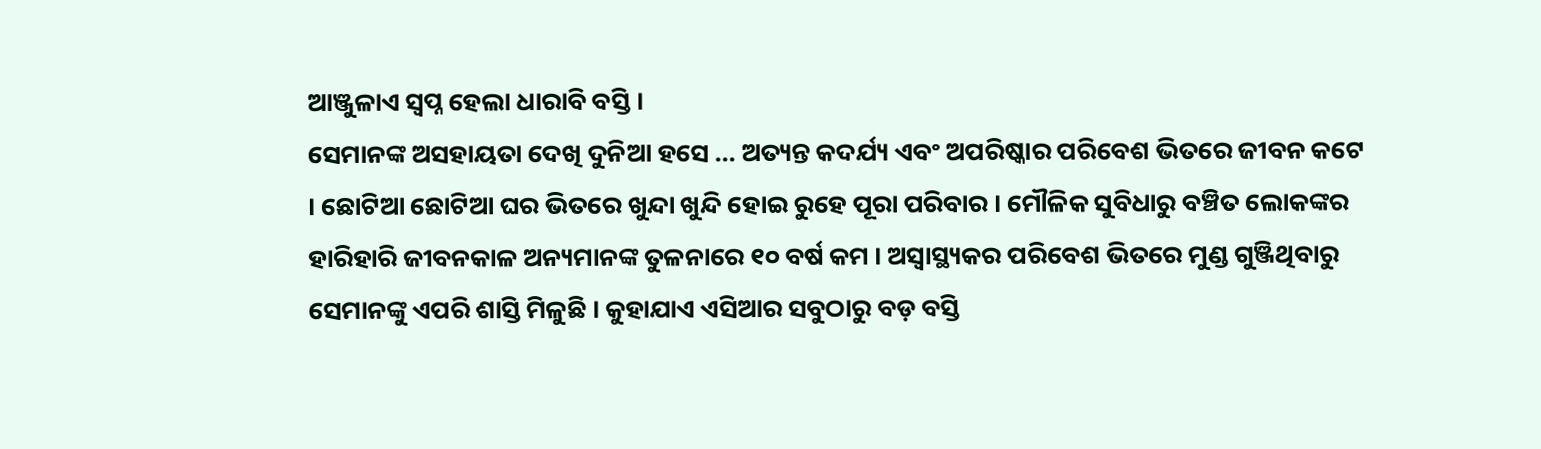ଆଞ୍ଜୁଳାଏ ସ୍ୱପ୍ନ ହେଲା ଧାରାବି ବସ୍ତି ।
ସେମାନଙ୍କ ଅସହାୟତା ଦେଖି ଦୁନିଆ ହସେ ... ଅତ୍ୟନ୍ତ କଦର୍ଯ୍ୟ ଏବଂ ଅପରିଷ୍କାର ପରିବେଶ ଭିତରେ ଜୀବନ କଟେ । ଛୋଟିଆ ଛୋଟିଆ ଘର ଭିତରେ ଖୁନ୍ଦା ଖୁନ୍ଦି ହୋଇ ରୁହେ ପୂରା ପରିବାର । ମୌଳିକ ସୁବିଧାରୁ ବଞ୍ଚିତ ଲୋକଙ୍କର ହାରିହାରି ଜୀବନକାଳ ଅନ୍ୟମାନଙ୍କ ତୁଳନାରେ ୧୦ ବର୍ଷ କମ । ଅସ୍ୱାସ୍ଥ୍ୟକର ପରିବେଶ ଭିତରେ ମୁଣ୍ଡ ଗୁଞ୍ଜିଥିବାରୁ ସେମାନଙ୍କୁ ଏପରି ଶାସ୍ତି ମିଳୁଛି । କୁହାଯାଏ ଏସିଆର ସବୁଠାରୁ ବଡ଼ ବସ୍ତି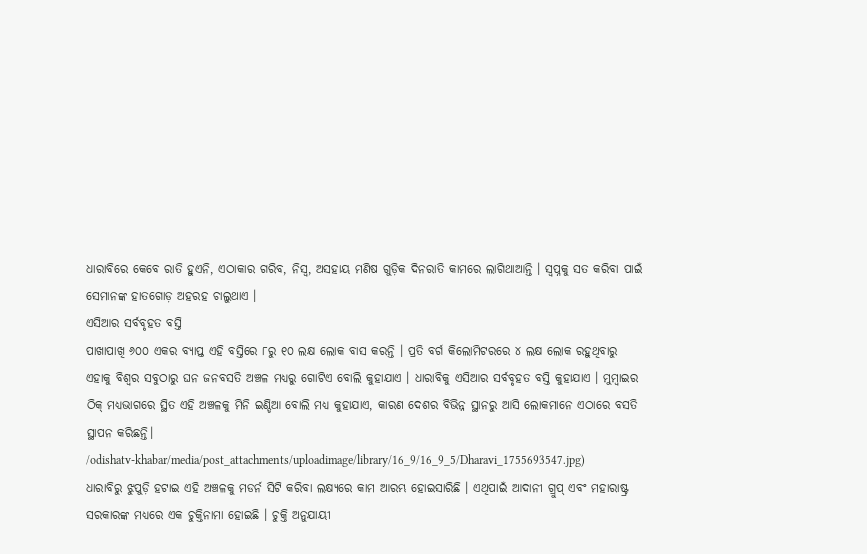ଧାରାବିରେ କେବେ ରାତି ହୁଏନି, ଏଠାକାର ଗରିବ, ନିସ୍ୱ, ଅସହାୟ ମଣିଷ ଗୁଡ଼ିକ ଦିନରାତି କାମରେ ଲାଗିଥାଆନ୍ତି । ସ୍ୱପ୍ନକୁ ସତ କରିବା ପାଇଁ ସେମାନଙ୍କ ହାତଗୋଡ଼ ଅହରହ ଚାଲୁଥାଏ ।
ଏସିଆର ସର୍ବବୃହତ ବସ୍ତି
ପାଖାପାଖି ୬୦୦ ଏକର ବ୍ୟାପ୍ତ ଏହି ବସ୍ତିରେ ୮ରୁ ୧୦ ଲକ୍ଷ ଲୋକ ବାସ କରନ୍ତି । ପ୍ରତି ବର୍ଗ କିଲୋମିଟରରେ ୪ ଲକ୍ଷ ଲୋକ ରହୁଥିବାରୁ ଏହାକୁ ବିଶ୍ୱର ସବୁଠାରୁ ଘନ ଜନବସତି ଅଞ୍ଚଳ ମଧ୍ୟରୁ ଗୋଟିଏ ବୋଲି କୁହାଯାଏ । ଧାରାବିକୁ ଏସିଆର ସର୍ବବୃହତ ବସ୍ତି କୁହାଯାଏ । ମୁମ୍ବାଇର ଠିକ୍ ମଧ୍ୟଭାଗରେ ସ୍ଥିତ ଏହି ଅଞ୍ଚଳକୁ ମିନି ଇଣ୍ଡିଆ ବୋଲି ମଧ୍ୟ କୁହାଯାଏ, କାରଣ ଦେଶର ବିଭିନ୍ନ ସ୍ଥାନରୁ ଆସି ଲୋକମାନେ ଏଠାରେ ବସତି ସ୍ଥାପନ କରିଛନ୍ତି।
/odishatv-khabar/media/post_attachments/uploadimage/library/16_9/16_9_5/Dharavi_1755693547.jpg)
ଧାରାବିରୁ ଝୁପୁଡ଼ି ହଟାଇ ଏହି ଅଞ୍ଚଳକୁ ମଡର୍ନ ସିଟି କରିବା ଲକ୍ଷ୍ୟରେ କାମ ଆରମ୍ଭ ହୋଇସାରିଛି । ଏଥିପାଇଁ ଆଦାନୀ ଗ୍ରୁପ୍ ଏବଂ ମହାରାଷ୍ଟ୍ର ସରକାରଙ୍କ ମଧ୍ୟରେ ଏକ ଚୁକ୍ତିନାମା ହୋଇଛି । ଚୁକ୍ତି ଅନୁଯାୟୀ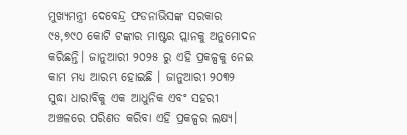ମୁଖ୍ୟମନ୍ତ୍ରୀ ଦେବେନ୍ଦ୍ର ଫଡନାଭିସଙ୍କ ସରକାର ୯୫,୭୯୦ କୋଟି ଟଙ୍କାର ମାଷ୍ଟର ପ୍ଲାନକୁ ଅନୁମୋଦନ କରିଛନ୍ତି। ଜାନୁଆରୀ ୨୦୨୫ ରୁ ଏହି ପ୍ରକଳ୍ପକୁ ନେଇ କାମ ମଧ୍ୟ ଆରମ୍ଭ ହୋଇଛି । ଜାନୁଆରୀ ୨୦୩୨ ସୁଦ୍ଧା ଧାରାବିକୁ ଏକ ଆଧୁନିକ ଏବଂ ସହରୀ ଅଞ୍ଚଳରେ ପରିଣତ କରିବା ଏହି ପ୍ରକଳ୍ପର ଲକ୍ଷ୍ୟ।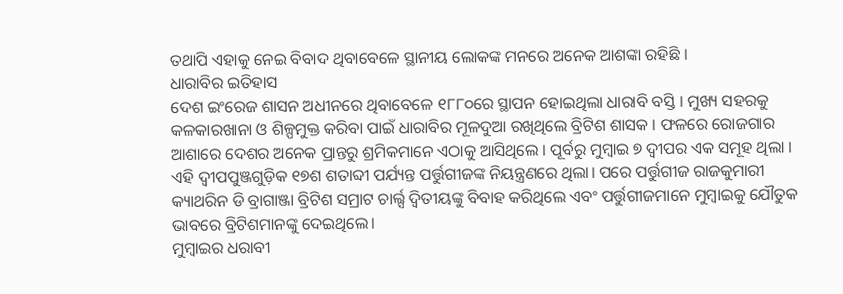ତଥାପି ଏହାକୁ ନେଇ ବିବାଦ ଥିବାବେଳେ ସ୍ଥାନୀୟ ଲୋକଙ୍କ ମନରେ ଅନେକ ଆଶଙ୍କା ରହିଛି ।
ଧାରାବିର ଇତିହାସ
ଦେଶ ଇଂରେଜ ଶାସନ ଅଧୀନରେ ଥିବାବେଳେ ୧୮୮୦ରେ ସ୍ଥାପନ ହୋଇଥିଲା ଧାରାବି ବସ୍ତି । ମୁଖ୍ୟ ସହରକୁ କଳକାରଖାନା ଓ ଶିଳ୍ପମୁକ୍ତ କରିବା ପାଇଁ ଧାରାବିର ମୂଳଦୁଆ ରଖିଥିଲେ ବ୍ରିଟିଶ ଶାସକ । ଫଳରେ ରୋଜଗାର ଆଶାରେ ଦେଶର ଅନେକ ପ୍ରାନ୍ତରୁ ଶ୍ରମିକମାନେ ଏଠାକୁ ଆସିଥିଲେ । ପୂର୍ବରୁ ମୁମ୍ବାଇ ୭ ଦ୍ୱୀପର ଏକ ସମୂହ ଥିଲା । ଏହି ଦ୍ୱୀପପୁଞ୍ଜଗୁଡ଼ିକ ୧୭ଶ ଶତାବ୍ଦୀ ପର୍ଯ୍ୟନ୍ତ ପର୍ତ୍ତୁଗୀଜଙ୍କ ନିୟନ୍ତ୍ରଣରେ ଥିଲା। ପରେ ପର୍ତ୍ତୁଗୀଜ ରାଜକୁମାରୀ କ୍ୟାଥରିନ ଡି ବ୍ରାଗାଞ୍ଜା ବ୍ରିଟିଶ ସମ୍ରାଟ ଚାର୍ଲ୍ସ ଦ୍ୱିତୀୟଙ୍କୁ ବିବାହ କରିଥିଲେ ଏବଂ ପର୍ତ୍ତୁଗୀଜମାନେ ମୁମ୍ବାଇକୁ ଯୌତୁକ ଭାବରେ ବ୍ରିଟିଶମାନଙ୍କୁ ଦେଇଥିଲେ।
ମୁମ୍ବାଇର ଧରାବୀ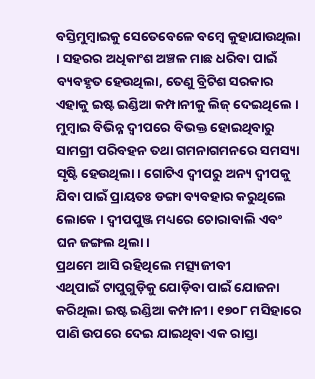ବସ୍ତିମୁମ୍ବାଇକୁ ସେତେବେଳେ ବମ୍ବେ କୁହାଯାଉଥିଲା । ସହରର ଅଧିକାଂଶ ଅଞ୍ଚଳ ମାଛ ଧରିବା ପାଇଁ ବ୍ୟବହୃତ ହେଉଥିଲା, ତେଣୁ ବ୍ରିଟିଶ ସରକାର ଏହାକୁ ଇଷ୍ଟ ଇଣ୍ଡିଆ କମ୍ପାନୀକୁ ଲିଜ୍ ଦେଇଥିଲେ । ମୁମ୍ବାଇ ବିଭିନ୍ନ ଦ୍ୱୀପରେ ବିଭକ୍ତ ହୋଇଥିବାରୁ ସାମଗ୍ରୀ ପରିବହନ ତଥା ଗମନାଗମନରେ ସମସ୍ୟା ସୃଷ୍ଟି ହେଉଥିଲା। ଗୋଟିଏ ଦ୍ୱୀପରୁ ଅନ୍ୟ ଦ୍ୱୀପକୁ ଯିବା ପାଇଁ ପ୍ରାୟତଃ ଡଙ୍ଗା ବ୍ୟବହାର କରୁଥିଲେ ଲୋକେ । ଦ୍ୱୀପପୁଞ୍ଜ ମଧ୍ୟରେ ଚୋରାବାଲି ଏବଂ ଘନ ଜଙ୍ଗଲ ଥିଲା।
ପ୍ରଥମେ ଆସି ରହିଥିଲେ ମତ୍ସ୍ୟଜୀବୀ
ଏଥିପାଇଁ ଟାପୁଗୁଡ଼ିକୁ ଯୋଡ଼ିବା ପାଇଁ ଯୋଜନା କରିଥିଲା ଇଷ୍ଟ ଇଣ୍ଡିଆ କମ୍ପାନୀ । ୧୭୦୮ ମସିହାରେ ପାଣି ଉପରେ ଦେଇ ଯାଇଥିବା ଏକ ରାସ୍ତା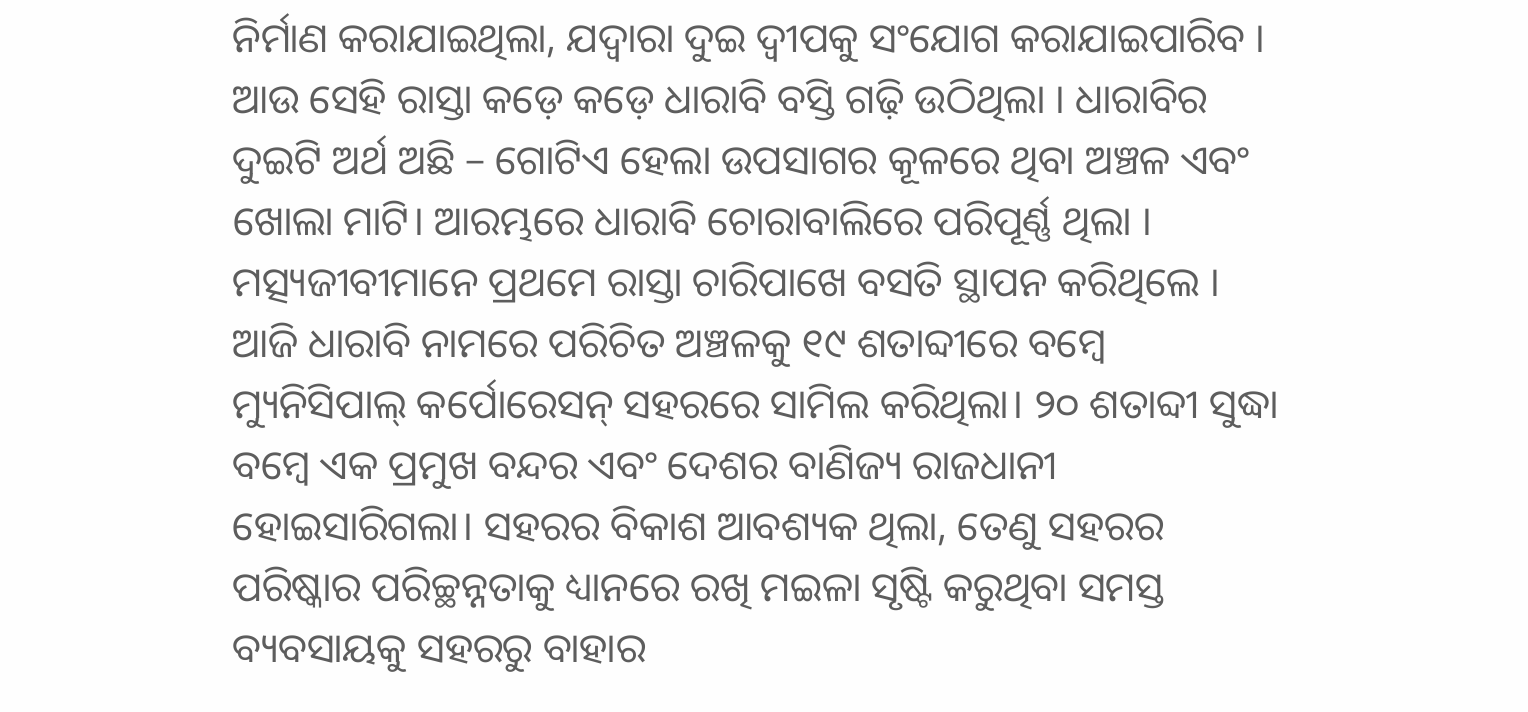ନିର୍ମାଣ କରାଯାଇଥିଲା, ଯଦ୍ୱାରା ଦୁଇ ଦ୍ୱୀପକୁ ସଂଯୋଗ କରାଯାଇପାରିବ । ଆଉ ସେହି ରାସ୍ତା କଡ଼େ କଡ଼େ ଧାରାବି ବସ୍ତି ଗଢ଼ି ଉଠିଥିଲା । ଧାରାବିର ଦୁଇଟି ଅର୍ଥ ଅଛି – ଗୋଟିଏ ହେଲା ଉପସାଗର କୂଳରେ ଥିବା ଅଞ୍ଚଳ ଏବଂ ଖୋଲା ମାଟି। ଆରମ୍ଭରେ ଧାରାବି ଚୋରାବାଲିରେ ପରିପୂର୍ଣ୍ଣ ଥିଲା । ମତ୍ସ୍ୟଜୀବୀମାନେ ପ୍ରଥମେ ରାସ୍ତା ଚାରିପାଖେ ବସତି ସ୍ଥାପନ କରିଥିଲେ ।
ଆଜି ଧାରାବି ନାମରେ ପରିଚିତ ଅଞ୍ଚଳକୁ ୧୯ ଶତାବ୍ଦୀରେ ବମ୍ବେ ମ୍ୟୁନିସିପାଲ୍ କର୍ପୋରେସନ୍ ସହରରେ ସାମିଲ କରିଥିଲା। ୨୦ ଶତାବ୍ଦୀ ସୁଦ୍ଧା ବମ୍ବେ ଏକ ପ୍ରମୁଖ ବନ୍ଦର ଏବଂ ଦେଶର ବାଣିଜ୍ୟ ରାଜଧାନୀ ହୋଇସାରିଗଲା। ସହରର ବିକାଶ ଆବଶ୍ୟକ ଥିଲା, ତେଣୁ ସହରର ପରିଷ୍କାର ପରିଚ୍ଛନ୍ନତାକୁ ଧ୍ୟାନରେ ରଖି ମଇଳା ସୃଷ୍ଟି କରୁଥିବା ସମସ୍ତ ବ୍ୟବସାୟକୁ ସହରରୁ ବାହାର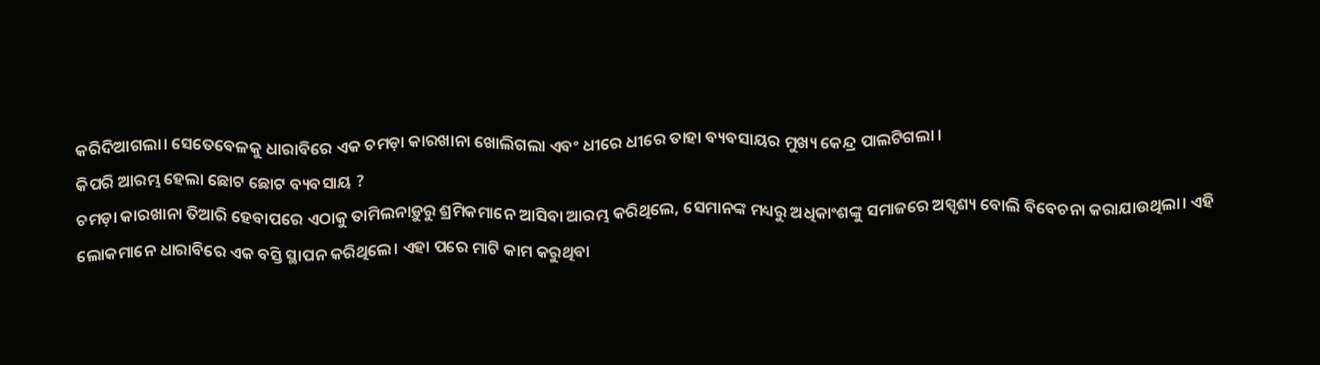କରିଦିଆଗଲା। ସେତେବେଳକୁ ଧାରାବିରେ ଏକ ଚମଡ଼ା କାରଖାନା ଖୋଲିଗଲା ଏବଂ ଧୀରେ ଧୀରେ ତାହା ବ୍ୟବସାୟର ମୁଖ୍ୟ କେନ୍ଦ୍ର ପାଲଟିଗଲା ।
କିପରି ଆରମ୍ଭ ହେଲା ଛୋଟ ଛୋଟ ବ୍ୟବସାୟ ?
ଚମଡ଼ା କାରଖାନା ତିଆରି ହେବାପରେ ଏଠାକୁ ତାମିଲନାଡ଼ୁରୁ ଶ୍ରମିକମାନେ ଆସିବା ଆରମ୍ଭ କରିଥିଲେ, ସେମାନଙ୍କ ମଧ୍ୟରୁ ଅଧିକାଂଶଙ୍କୁ ସମାଜରେ ଅସ୍ପୃଶ୍ୟ ବୋଲି ବିବେଚନା କରାଯାଉଥିଲା। ଏହି ଲୋକମାନେ ଧାରାବିରେ ଏକ ବସ୍ତି ସ୍ଥାପନ କରିଥିଲେ। ଏହା ପରେ ମାଟି କାମ କରୁଥିବା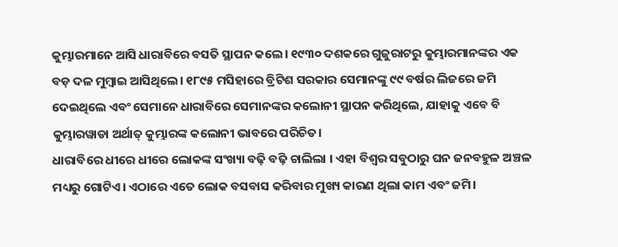କୁମ୍ଭାରମାନେ ଆସି ଧାରାବିରେ ବସତି ସ୍ଥାପନ କଲେ। ୧୯୩୦ ଦଶକରେ ଗୁଜୁରାଟରୁ କୁମ୍ଭାରମାନଙ୍କର ଏକ ବଡ଼ ଦଳ ମୁମ୍ବାଇ ଆସିଥିଲେ। ୧୮୯୫ ମସିହାରେ ବ୍ରିଟିଶ ସରକାର ସେମାନଙ୍କୁ ୯୯ ବର୍ଷର ଲିଜରେ ଜମି ଦେଇଥିଲେ ଏବଂ ସେମାନେ ଧାରାବିରେ ସେମାନଙ୍କର କଲୋନୀ ସ୍ଥାପନ କରିଥିଲେ, ଯାହାକୁ ଏବେ ବି କୁମ୍ଭାରୱାଡା ଅର୍ଥାତ୍ କୁମ୍ଭାରଙ୍କ କଲୋନୀ ଭାବରେ ପରିଚିତ।
ଧାରାବିରେ ଧୀରେ ଧୀରେ ଲୋକଙ୍କ ସଂଖ୍ୟା ବଢ଼ି ବଢ଼ି ଚାଲିଲା । ଏହା ବିଶ୍ୱର ସବୁଠାରୁ ଘନ ଜନବହୁଳ ଅଞ୍ଚଳ ମଧ୍ୟରୁ ଗୋଟିଏ। ଏଠାରେ ଏତେ ଲୋକ ବସବାସ କରିବାର ମୁଖ୍ୟ କାରଣ ଥିଲା କାମ ଏବଂ ଜମି।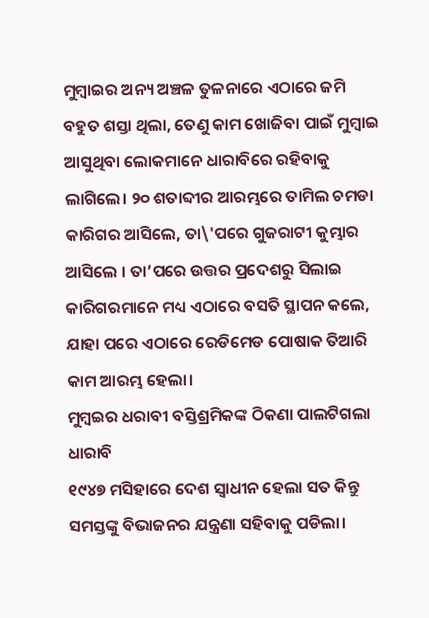ମୁମ୍ବାଇର ଅନ୍ୟ ଅଞ୍ଚଳ ତୁଳନାରେ ଏଠାରେ ଜମି ବହୁତ ଶସ୍ତା ଥିଲା, ତେଣୁ କାମ ଖୋଜିବା ପାଇଁ ମୁମ୍ବାଇ ଆସୁଥିବା ଲୋକମାନେ ଧାରାବିରେ ରହିବାକୁ ଲାଗିଲେ। ୨୦ ଶତାବ୍ଦୀର ଆରମ୍ଭରେ ତାମିଲ ଚମଡା କାରିଗର ଆସିଲେ, ତା\'ପରେ ଗୁଜରାଟୀ କୁମ୍ଭାର ଆସିଲେ । ତା’ପରେ ଉତ୍ତର ପ୍ରଦେଶରୁ ସିଲାଇ କାରିଗରମାନେ ମଧ୍ୟ ଏଠାରେ ବସତି ସ୍ଥାପନ କଲେ, ଯାହା ପରେ ଏଠାରେ ରେଡିମେଡ ପୋଷାକ ତିଆରି କାମ ଆରମ୍ଭ ହେଲା।
ମୁମ୍ବଇର ଧରାବୀ ବସ୍ତିଶ୍ରମିକଙ୍କ ଠିକଣା ପାଲଟିଗଲା ଧାରାବି
୧୯୪୭ ମସିହାରେ ଦେଶ ସ୍ୱାଧୀନ ହେଲା ସତ କିନ୍ତୁ ସମସ୍ତଙ୍କୁ ବିଭାଜନର ଯନ୍ତ୍ରଣା ସହିବାକୁ ପଡିଲା।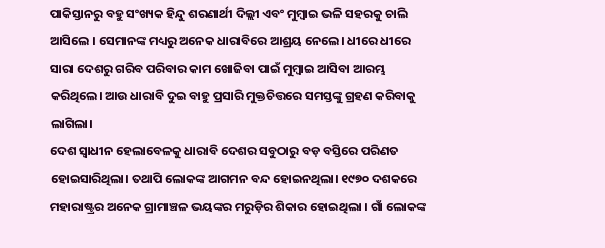ପାକିସ୍ତାନରୁ ବହୁ ସଂଖ୍ୟକ ହିନ୍ଦୁ ଶରଣାର୍ଥୀ ଦିଲ୍ଲୀ ଏବଂ ମୁମ୍ବାଇ ଭଳି ସହରକୁ ଚାଲି ଆସିଲେ । ସେମାନଙ୍କ ମଧ୍ୟରୁ ଅନେକ ଧାରାବିରେ ଆଶ୍ରୟ ନେଲେ। ଧୀରେ ଧୀରେ ସାରା ଦେଶରୁ ଗରିବ ପରିବାର କାମ ଖୋଜିବା ପାଇଁ ମୁମ୍ବାଇ ଆସିବା ଆରମ୍ଭ କରିଥିଲେ। ଆଉ ଧାରାବି ଦୁଇ ବାହୁ ପ୍ରସାରି ମୁକ୍ତଚିତ୍ତରେ ସମସ୍ତଙ୍କୁ ଗ୍ରହଣ କରିବାକୁ ଲାଗିଲା।
ଦେଶ ସ୍ୱାଧୀନ ହେଲାବେଳକୁ ଧାରାବି ଦେଶର ସବୁଠାରୁ ବଡ଼ ବସ୍ତିରେ ପରିଣତ ହୋଇସାରିଥିଲା। ତଥାପି ଲୋକଙ୍କ ଆଗମନ ବନ୍ଦ ହୋଇନଥିଲା। ୧୯୭୦ ଦଶକରେ ମହାରାଷ୍ଟ୍ରର ଅନେକ ଗ୍ରାମାଞ୍ଚଳ ଭୟଙ୍କର ମରୁଡ଼ିର ଶିକାର ହୋଇଥିଲା । ଗାଁ ଲୋକଙ୍କ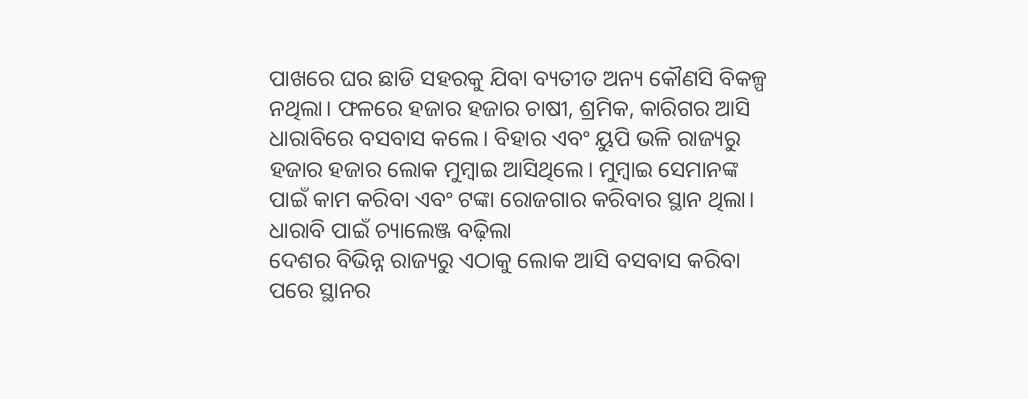ପାଖରେ ଘର ଛାଡି ସହରକୁ ଯିବା ବ୍ୟତୀତ ଅନ୍ୟ କୌଣସି ବିକଳ୍ପ ନଥିଲା। ଫଳରେ ହଜାର ହଜାର ଚାଷୀ, ଶ୍ରମିକ, କାରିଗର ଆସି ଧାରାବିରେ ବସବାସ କଲେ। ବିହାର ଏବଂ ୟୁପି ଭଳି ରାଜ୍ୟରୁ ହଜାର ହଜାର ଲୋକ ମୁମ୍ବାଇ ଆସିଥିଲେ। ମୁମ୍ବାଇ ସେମାନଙ୍କ ପାଇଁ କାମ କରିବା ଏବଂ ଟଙ୍କା ରୋଜଗାର କରିବାର ସ୍ଥାନ ଥିଲା।
ଧାରାବି ପାଇଁ ଚ୍ୟାଲେଞ୍ଜ ବଢ଼ିଲା
ଦେଶର ବିଭିନ୍ନ ରାଜ୍ୟରୁ ଏଠାକୁ ଲୋକ ଆସି ବସବାସ କରିବା ପରେ ସ୍ଥାନର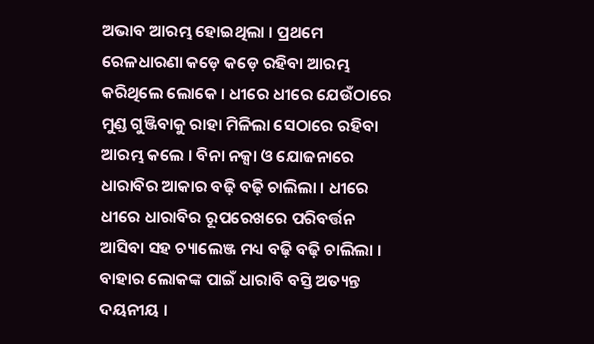ଅଭାବ ଆରମ୍ଭ ହୋଇଥିଲା । ପ୍ରଥମେ ରେଳଧାରଣା କଡ଼େ କଡ଼େ ରହିବା ଆରମ୍ଭ କରିଥିଲେ ଲୋକେ । ଧୀରେ ଧୀରେ ଯେଉଁଠାରେ ମୁଣ୍ଡ ଗୁଞ୍ଜିବାକୁ ରାହା ମିଳିଲା ସେଠାରେ ରହିବା ଆରମ୍ଭ କଲେ । ବିନା ନକ୍ସା ଓ ଯୋଜନାରେ ଧାରାବିର ଆକାର ବଢ଼ି ବଢ଼ି ଚାଲିଲା । ଧୀରେ ଧୀରେ ଧାରାବିର ରୂପରେଖରେ ପରିବର୍ତ୍ତନ ଆସିବା ସହ ଚ୍ୟାଲେଞ୍ଜ ମଧ୍ୟ ବଢ଼ି ବଢ଼ି ଚାଲିଲା ।
ବାହାର ଲୋକଙ୍କ ପାଇଁ ଧାରାବି ବସ୍ତି ଅତ୍ୟନ୍ତ ଦୟନୀୟ ।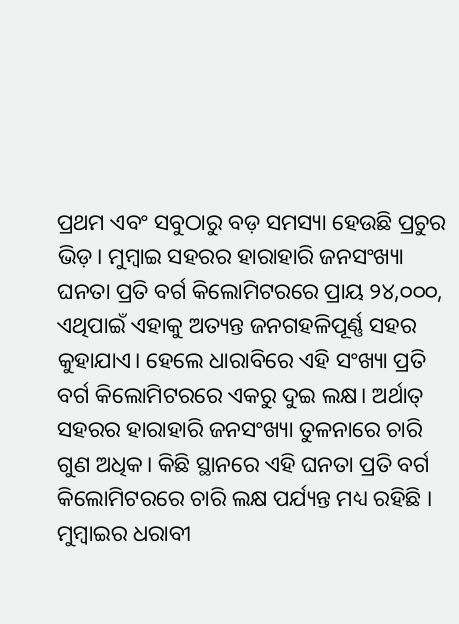ପ୍ରଥମ ଏବଂ ସବୁଠାରୁ ବଡ଼ ସମସ୍ୟା ହେଉଛି ପ୍ରଚୁର ଭିଡ଼। ମୁମ୍ବାଇ ସହରର ହାରାହାରି ଜନସଂଖ୍ୟା ଘନତା ପ୍ରତି ବର୍ଗ କିଲୋମିଟରରେ ପ୍ରାୟ ୨୪,୦୦୦, ଏଥିପାଇଁ ଏହାକୁ ଅତ୍ୟନ୍ତ ଜନଗହଳିପୂର୍ଣ୍ଣ ସହର କୁହାଯାଏ। ହେଲେ ଧାରାବିରେ ଏହି ସଂଖ୍ୟା ପ୍ରତି ବର୍ଗ କିଲୋମିଟରରେ ଏକରୁ ଦୁଇ ଲକ୍ଷ। ଅର୍ଥାତ୍ ସହରର ହାରାହାରି ଜନସଂଖ୍ୟା ତୁଳନାରେ ଚାରି ଗୁଣ ଅଧିକ। କିଛି ସ୍ଥାନରେ ଏହି ଘନତା ପ୍ରତି ବର୍ଗ କିଲୋମିଟରରେ ଚାରି ଲକ୍ଷ ପର୍ଯ୍ୟନ୍ତ ମଧ୍ୟ ରହିଛି ।
ମୁମ୍ବାଇର ଧରାବୀ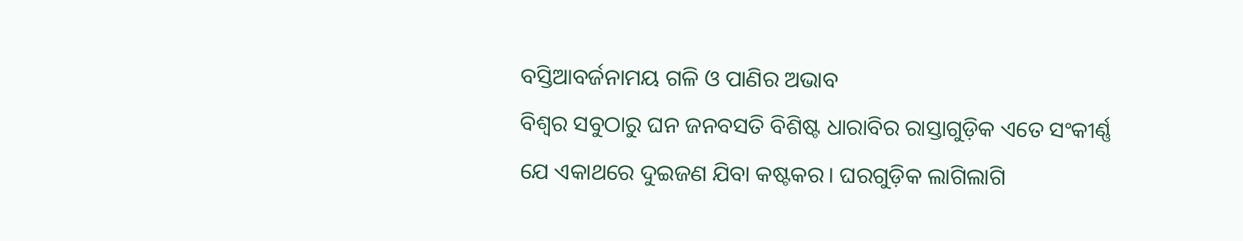ବସ୍ତିଆବର୍ଜନାମୟ ଗଳି ଓ ପାଣିର ଅଭାବ
ବିଶ୍ୱର ସବୁଠାରୁ ଘନ ଜନବସତି ବିଶିଷ୍ଟ ଧାରାବିର ରାସ୍ତାଗୁଡ଼ିକ ଏତେ ସଂକୀର୍ଣ୍ଣ ଯେ ଏକାଥରେ ଦୁଇଜଣ ଯିବା କଷ୍ଟକର। ଘରଗୁଡ଼ିକ ଲାଗିଲାଗି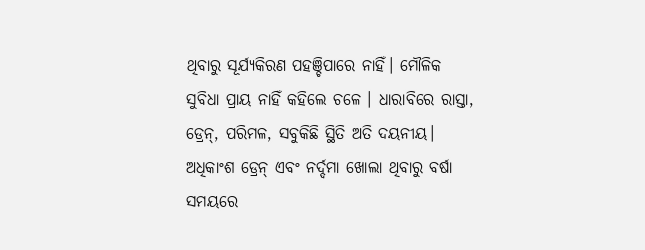ଥିବାରୁ ସୂର୍ଯ୍ୟକିରଣ ପହଞ୍ଚିପାରେ ନାହିଁ। ମୌଳିକ ସୁବିଧା ପ୍ରାୟ ନାହିଁ କହିଲେ ଚଳେ । ଧାରାବିରେ ରାସ୍ତା, ଡ୍ରେନ୍, ପରିମଳ, ସବୁକିଛି ସ୍ଥିତି ଅତି ଦୟନୀୟ। ଅଧିକାଂଶ ଡ୍ରେନ୍ ଏବଂ ନର୍ଦ୍ଦମା ଖୋଲା ଥିବାରୁ ବର୍ଷା ସମୟରେ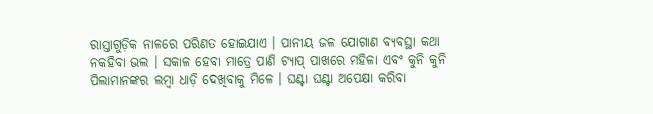ରାସ୍ତାଗୁଡ଼ିକ ନାଳରେ ପରିଣତ ହୋଇଯାଏ । ପାନୀୟ ଜଳ ଯୋଗାଣ ବ୍ୟବସ୍ଥା କଥା ନକହିବା ଭଲ । ସକାଳ ହେବା ମାତ୍ରେ ପାଣି ଟ୍ୟାପ୍ ପାଖରେ ମହିଳା ଏବଂ କୁନି କୁନି ପିଲାମାନଙ୍କର ଲମ୍ବା ଧାଡ଼ି ଦେଖିବାକୁ ମିଳେ । ଘଣ୍ଟା ଘଣ୍ଟା ଅପେକ୍ଷା କରିବା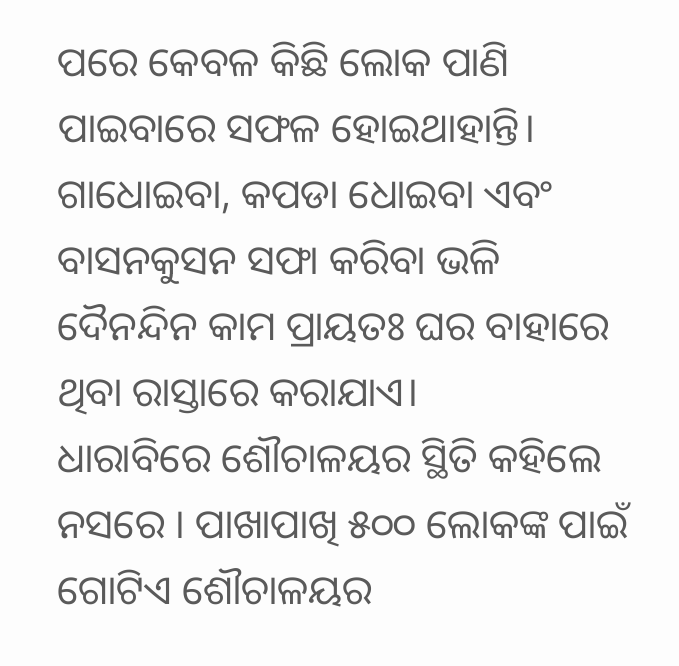ପରେ କେବଳ କିଛି ଲୋକ ପାଣି ପାଇବାରେ ସଫଳ ହୋଇଥାହାନ୍ତି। ଗାଧୋଇବା, କପଡା ଧୋଇବା ଏବଂ ବାସନକୁସନ ସଫା କରିବା ଭଳି ଦୈନନ୍ଦିନ କାମ ପ୍ରାୟତଃ ଘର ବାହାରେ ଥିବା ରାସ୍ତାରେ କରାଯାଏ।
ଧାରାବିରେ ଶୌଚାଳୟର ସ୍ଥିତି କହିଲେ ନସରେ । ପାଖାପାଖି ୫୦୦ ଲୋକଙ୍କ ପାଇଁ ଗୋଟିଏ ଶୌଚାଳୟର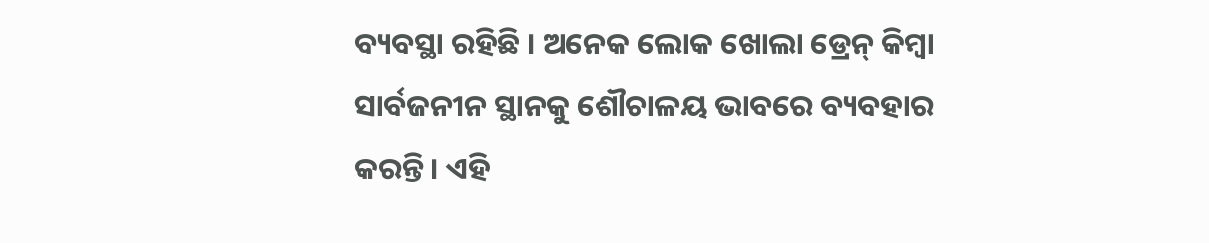ବ୍ୟବସ୍ଥା ରହିଛି । ଅନେକ ଲୋକ ଖୋଲା ଡ୍ରେନ୍ କିମ୍ବା ସାର୍ବଜନୀନ ସ୍ଥାନକୁ ଶୌଚାଳୟ ଭାବରେ ବ୍ୟବହାର କରନ୍ତି। ଏହି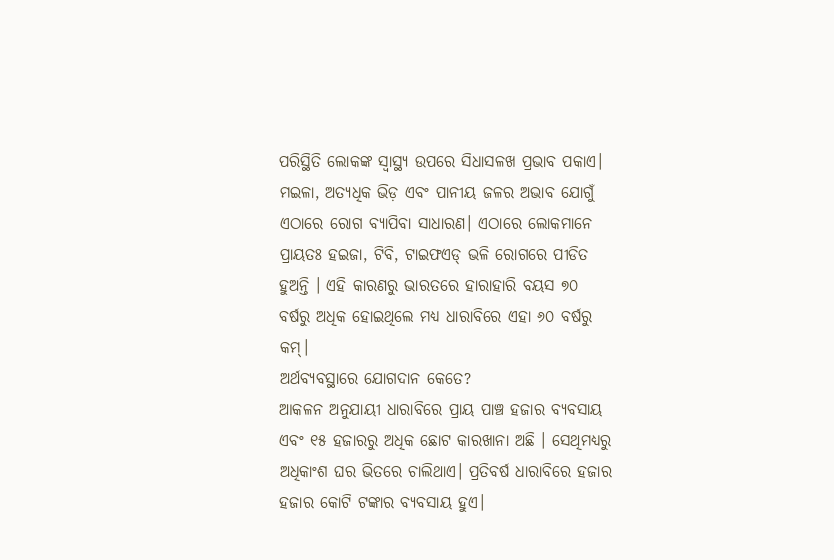ପରିସ୍ଥିତି ଲୋକଙ୍କ ସ୍ୱାସ୍ଥ୍ୟ ଉପରେ ସିଧାସଳଖ ପ୍ରଭାବ ପକାଏ। ମଇଳା, ଅତ୍ୟଧିକ ଭିଡ଼ ଏବଂ ପାନୀୟ ଜଳର ଅଭାବ ଯୋଗୁଁ ଏଠାରେ ରୋଗ ବ୍ୟାପିବା ସାଧାରଣ। ଏଠାରେ ଲୋକମାନେ ପ୍ରାୟତଃ ହଇଜା, ଟିବି, ଟାଇଫଏଡ୍ ଭଳି ରୋଗରେ ପୀଡିତ ହୁଅନ୍ତି । ଏହି କାରଣରୁ ଭାରତରେ ହାରାହାରି ବୟସ ୭୦ ବର୍ଷରୁ ଅଧିକ ହୋଇଥିଲେ ମଧ୍ୟ ଧାରାବିରେ ଏହା ୬୦ ବର୍ଷରୁ କମ୍।
ଅର୍ଥବ୍ୟବସ୍ଥାରେ ଯୋଗଦାନ କେତେ?
ଆକଳନ ଅନୁଯାୟୀ ଧାରାବିରେ ପ୍ରାୟ ପାଞ୍ଚ ହଜାର ବ୍ୟବସାୟ ଏବଂ ୧୫ ହଜାରରୁ ଅଧିକ ଛୋଟ କାରଖାନା ଅଛି । ସେଥିମଧ୍ୟରୁ ଅଧିକାଂଶ ଘର ଭିତରେ ଚାଲିଥାଏ। ପ୍ରତିବର୍ଷ ଧାରାବିରେ ହଜାର ହଜାର କୋଟି ଟଙ୍କାର ବ୍ୟବସାୟ ହୁଏ।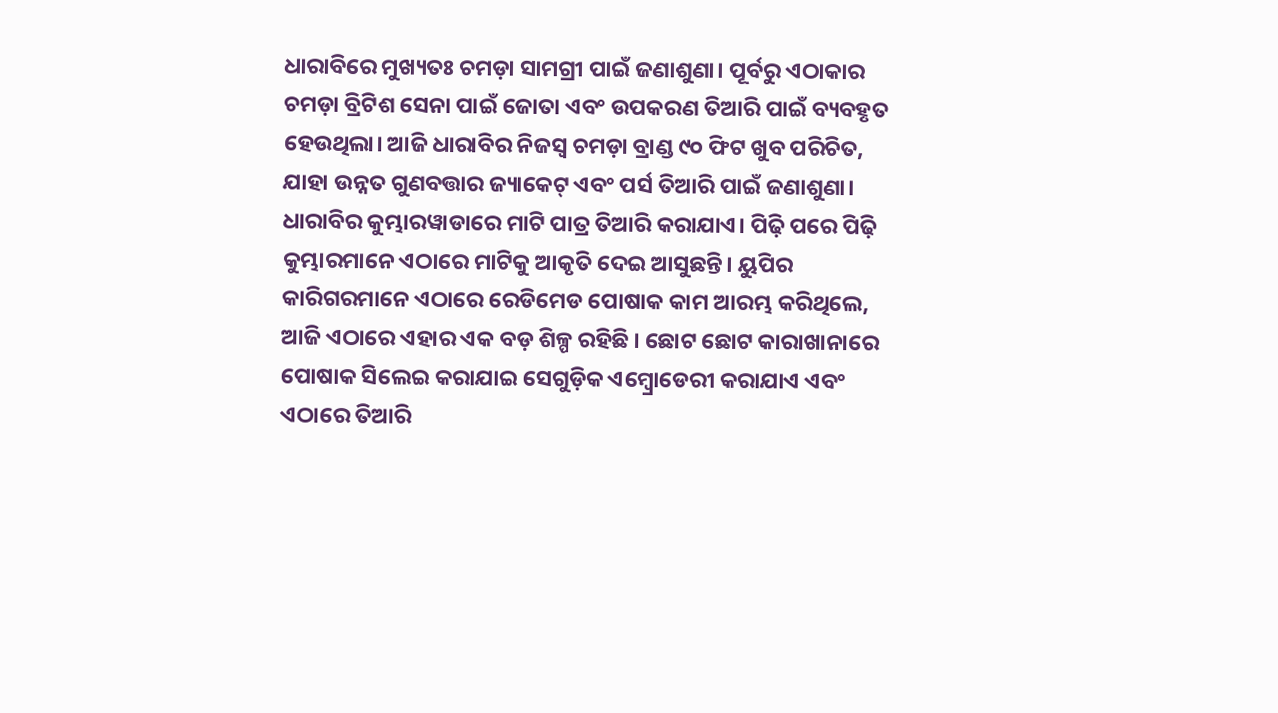ଧାରାବିରେ ମୁଖ୍ୟତଃ ଚମଡ଼ା ସାମଗ୍ରୀ ପାଇଁ ଜଣାଶୁଣା। ପୂର୍ବରୁ ଏଠାକାର ଚମଡ଼ା ବ୍ରିଟିଶ ସେନା ପାଇଁ ଜୋତା ଏବଂ ଉପକରଣ ତିଆରି ପାଇଁ ବ୍ୟବହୃତ ହେଉଥିଲା। ଆଜି ଧାରାବିର ନିଜସ୍ୱ ଚମଡ଼ା ବ୍ରାଣ୍ଡ ୯୦ ଫିଟ ଖୁବ ପରିଚିତ, ଯାହା ଉନ୍ନତ ଗୁଣବତ୍ତାର ଜ୍ୟାକେଟ୍ ଏବଂ ପର୍ସ ତିଆରି ପାଇଁ ଜଣାଶୁଣା।
ଧାରାବିର କୁମ୍ଭାରୱାଡାରେ ମାଟି ପାତ୍ର ତିଆରି କରାଯାଏ। ପିଢ଼ି ପରେ ପିଢ଼ି କୁମ୍ଭାରମାନେ ଏଠାରେ ମାଟିକୁ ଆକୃତି ଦେଇ ଆସୁଛନ୍ତି। ୟୁପିର କାରିଗରମାନେ ଏଠାରେ ରେଡିମେଡ ପୋଷାକ କାମ ଆରମ୍ଭ କରିଥିଲେ, ଆଜି ଏଠାରେ ଏହାର ଏକ ବଡ଼ ଶିଳ୍ପ ରହିଛି । ଛୋଟ ଛୋଟ କାରାଖାନାରେ ପୋଷାକ ସିଲେଇ କରାଯାଇ ସେଗୁଡ଼ିକ ଏମ୍ବ୍ରୋଡେରୀ କରାଯାଏ ଏବଂ ଏଠାରେ ତିଆରି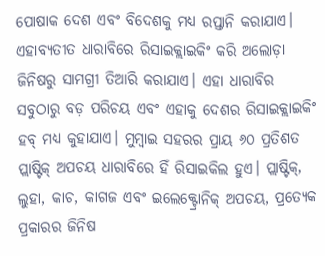ପୋଷାକ ଦେଶ ଏବଂ ବିଦେଶକୁ ମଧ୍ୟ ରପ୍ତାନି କରାଯାଏ।
ଏହାବ୍ୟତୀତ ଧାରାବିରେ ରିସାଇକ୍ଲାଇକିଂ କରି ଅଲୋଡ଼ା ଜିନିଷରୁ ସାମଗ୍ରୀ ତିଆରି କରାଯାଏ। ଏହା ଧାରାବିର ସବୁଠାରୁ ବଡ଼ ପରିଚୟ ଏବଂ ଏହାକୁ ଦେଶର ରିସାଇକ୍ଲାଇକିଂ ହବ୍ ମଧ୍ୟ କୁହାଯାଏ। ମୁମ୍ବାଇ ସହରର ପ୍ରାୟ ୬୦ ପ୍ରତିଶତ ପ୍ଲାଷ୍ଟିକ୍ ଅପଚୟ ଧାରାବିରେ ହିଁ ରିସାଇକିଲ ହୁଏ। ପ୍ଲାଷ୍ଟିକ୍, ଲୁହା, କାଚ, କାଗଜ ଏବଂ ଇଲେକ୍ଟ୍ରୋନିକ୍ ଅପଚୟ, ପ୍ରତ୍ୟେକ ପ୍ରକାରର ଜିନିଷ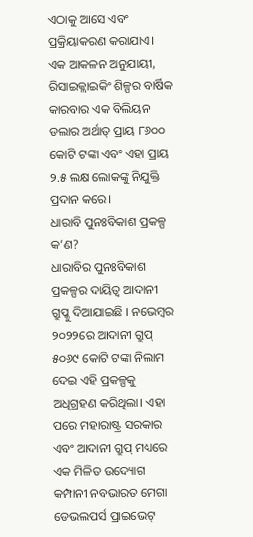ଏଠାକୁ ଆସେ ଏବଂ ପ୍ରକ୍ରିୟାକରଣ କରାଯାଏ। ଏକ ଆକଳନ ଅନୁଯାୟୀ, ରିସାଇକ୍ଲାଇକିଂ ଶିଳ୍ପର ବାର୍ଷିକ କାରବାର ଏକ ବିଲିୟନ ଡଲାର ଅର୍ଥାତ୍ ପ୍ରାୟ ୮୬୦୦ କୋଟି ଟଙ୍କା ଏବଂ ଏହା ପ୍ରାୟ ୨.୫ ଲକ୍ଷ ଲୋକଙ୍କୁ ନିଯୁକ୍ତି ପ୍ରଦାନ କରେ।
ଧାରାବି ପୁନଃବିକାଶ ପ୍ରକଳ୍ପ କ’ଣ?
ଧାରାବିର ପୁନଃବିକାଶ ପ୍ରକଳ୍ପର ଦାୟିତ୍ୱ ଆଦାନୀ ଗ୍ରୁପ୍କୁ ଦିଆଯାଇଛି । ନଭେମ୍ବର ୨୦୨୨ରେ ଆଦାନୀ ଗ୍ରୁପ୍ ୫୦୬୯ କୋଟି ଟଙ୍କା ନିଲାମ ଦେଇ ଏହି ପ୍ରକଳ୍ପକୁ ଅଧିଗ୍ରହଣ କରିଥିଲା। ଏହା ପରେ ମହାରାଷ୍ଟ୍ର ସରକାର ଏବଂ ଆଦାନୀ ଗ୍ରୁପ୍ ମଧ୍ୟରେ ଏକ ମିଳିତ ଉଦ୍ୟୋଗ କମ୍ପାନୀ ନବଭାରତ ମେଗା ଡେଭଲପର୍ସ ପ୍ରାଇଭେଟ୍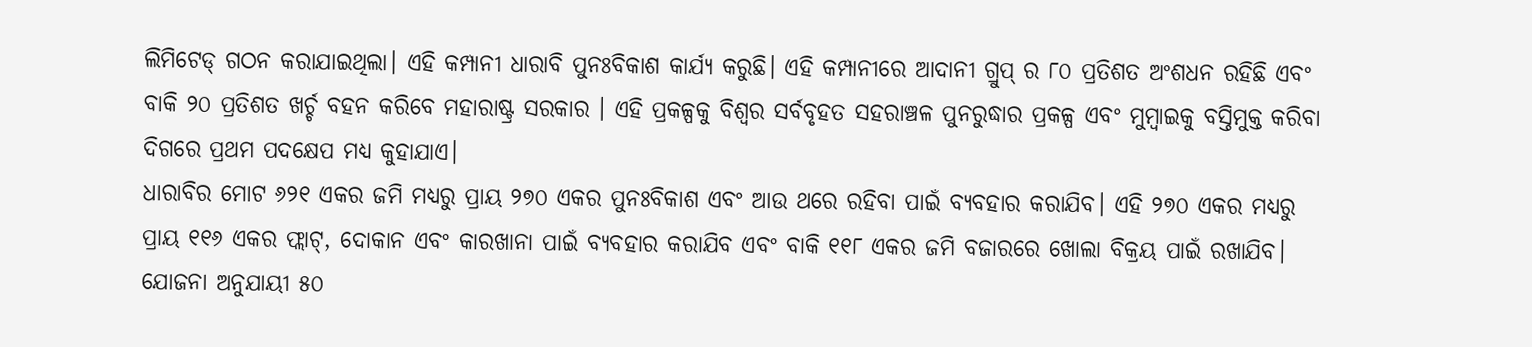ଲିମିଟେଡ୍ ଗଠନ କରାଯାଇଥିଲା। ଏହି କମ୍ପାନୀ ଧାରାବି ପୁନଃବିକାଶ କାର୍ଯ୍ୟ କରୁଛି। ଏହି କମ୍ପାନୀରେ ଆଦାନୀ ଗ୍ରୁପ୍ ର ୮୦ ପ୍ରତିଶତ ଅଂଶଧନ ରହିଛି ଏବଂ ବାକି ୨୦ ପ୍ରତିଶତ ଖର୍ଚ୍ଚ ବହନ କରିବେ ମହାରାଷ୍ଟ୍ର ସରକାର । ଏହି ପ୍ରକଳ୍ପକୁ ବିଶ୍ୱର ସର୍ବବୃହତ ସହରାଞ୍ଚଳ ପୁନରୁଦ୍ଧାର ପ୍ରକଳ୍ପ ଏବଂ ମୁମ୍ବାଇକୁ ବସ୍ତିମୁକ୍ତ କରିବା ଦିଗରେ ପ୍ରଥମ ପଦକ୍ଷେପ ମଧ୍ୟ କୁହାଯାଏ।
ଧାରାବିର ମୋଟ ୬୨୧ ଏକର ଜମି ମଧ୍ୟରୁ ପ୍ରାୟ ୨୭୦ ଏକର ପୁନଃବିକାଶ ଏବଂ ଆଉ ଥରେ ରହିବା ପାଇଁ ବ୍ୟବହାର କରାଯିବ। ଏହି ୨୭୦ ଏକର ମଧ୍ୟରୁ ପ୍ରାୟ ୧୧୬ ଏକର ଫ୍ଲାଟ୍, ଦୋକାନ ଏବଂ କାରଖାନା ପାଇଁ ବ୍ୟବହାର କରାଯିବ ଏବଂ ବାକି ୧୧୮ ଏକର ଜମି ବଜାରରେ ଖୋଲା ବିକ୍ରୟ ପାଇଁ ରଖାଯିବ। ଯୋଜନା ଅନୁଯାୟୀ ୫୦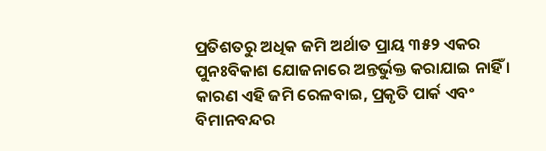ପ୍ରତିଶତରୁ ଅଧିକ ଜମି ଅର୍ଥାତ ପ୍ରାୟ ୩୫୨ ଏକର ପୁନଃବିକାଶ ଯୋଜନାରେ ଅନ୍ତର୍ଭୁକ୍ତ କରାଯାଇ ନାହିଁ । କାରଣ ଏହି ଜମି ରେଳବାଇ, ପ୍ରକୃତି ପାର୍କ ଏବଂ ବିମାନବନ୍ଦର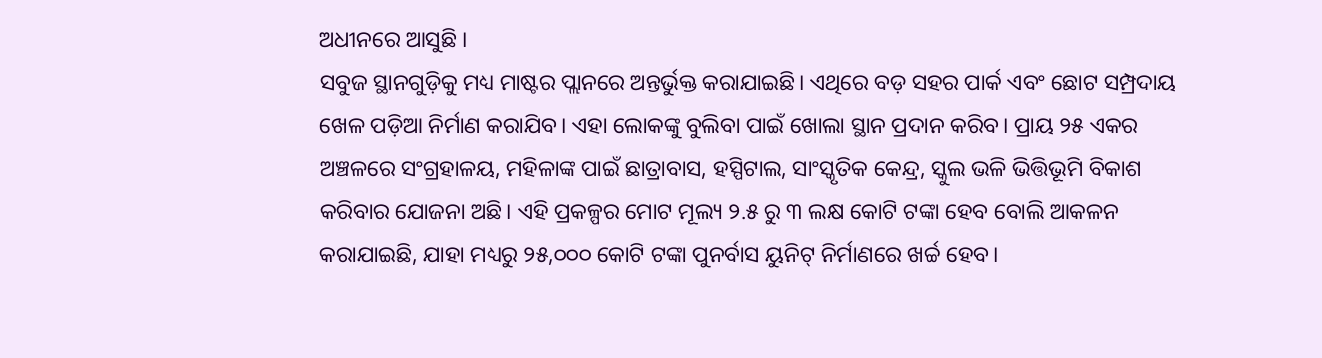ଅଧୀନରେ ଆସୁଛି ।
ସବୁଜ ସ୍ଥାନଗୁଡ଼ିକୁ ମଧ୍ୟ ମାଷ୍ଟର ପ୍ଲାନରେ ଅନ୍ତର୍ଭୁକ୍ତ କରାଯାଇଛି। ଏଥିରେ ବଡ଼ ସହର ପାର୍କ ଏବଂ ଛୋଟ ସମ୍ପ୍ରଦାୟ ଖେଳ ପଡ଼ିଆ ନିର୍ମାଣ କରାଯିବ। ଏହା ଲୋକଙ୍କୁ ବୁଲିବା ପାଇଁ ଖୋଲା ସ୍ଥାନ ପ୍ରଦାନ କରିବ। ପ୍ରାୟ ୨୫ ଏକର ଅଞ୍ଚଳରେ ସଂଗ୍ରହାଳୟ, ମହିଳାଙ୍କ ପାଇଁ ଛାତ୍ରାବାସ, ହସ୍ପିଟାଲ, ସାଂସ୍କୃତିକ କେନ୍ଦ୍ର, ସ୍କୁଲ ଭଳି ଭିତ୍ତିଭୂମି ବିକାଶ କରିବାର ଯୋଜନା ଅଛି। ଏହି ପ୍ରକଳ୍ପର ମୋଟ ମୂଲ୍ୟ ୨.୫ ରୁ ୩ ଲକ୍ଷ କୋଟି ଟଙ୍କା ହେବ ବୋଲି ଆକଳନ କରାଯାଇଛି, ଯାହା ମଧ୍ୟରୁ ୨୫,୦୦୦ କୋଟି ଟଙ୍କା ପୁନର୍ବାସ ୟୁନିଟ୍ ନିର୍ମାଣରେ ଖର୍ଚ୍ଚ ହେବ।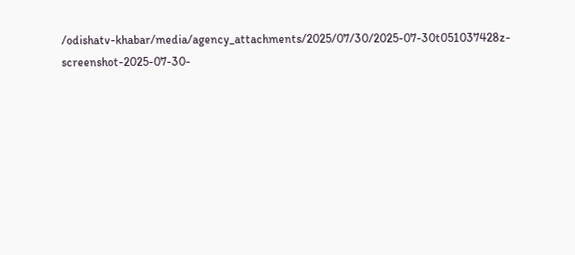/odishatv-khabar/media/agency_attachments/2025/07/30/2025-07-30t051037428z-screenshot-2025-07-30-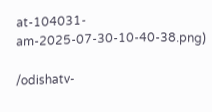at-104031-am-2025-07-30-10-40-38.png)

/odishatv-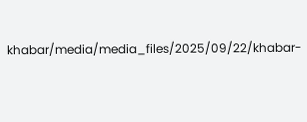khabar/media/media_files/2025/09/22/khabar-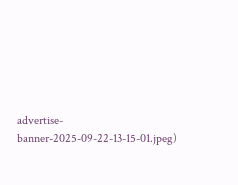advertise-banner-2025-09-22-13-15-01.jpeg)